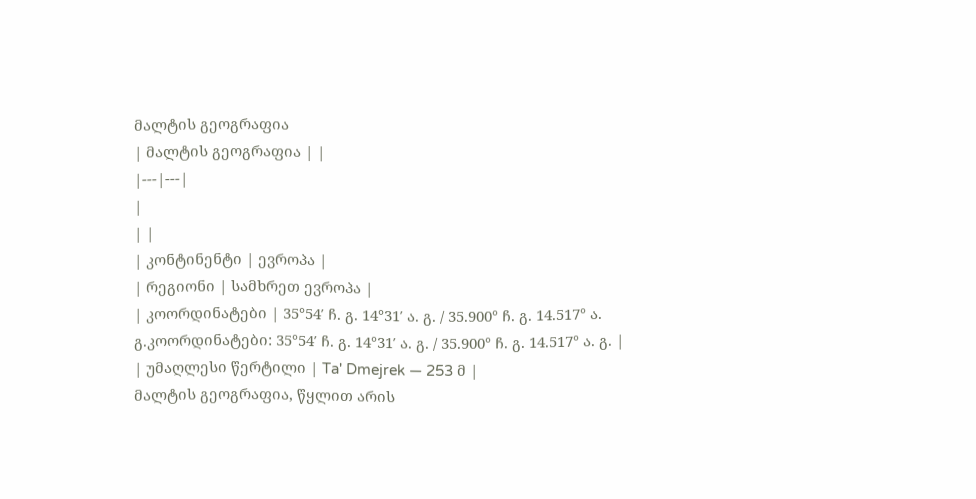მალტის გეოგრაფია
| მალტის გეოგრაფია | |
|---|---|
|
| |
| კონტინენტი | ევროპა |
| რეგიონი | სამხრეთ ევროპა |
| კოორდინატები | 35°54′ ჩ. გ. 14°31′ ა. გ. / 35.900° ჩ. გ. 14.517° ა. გ.კოორდინატები: 35°54′ ჩ. გ. 14°31′ ა. გ. / 35.900° ჩ. გ. 14.517° ა. გ. |
| უმაღლესი წერტილი | Ta' Dmejrek — 253 მ |
მალტის გეოგრაფია, წყლით არის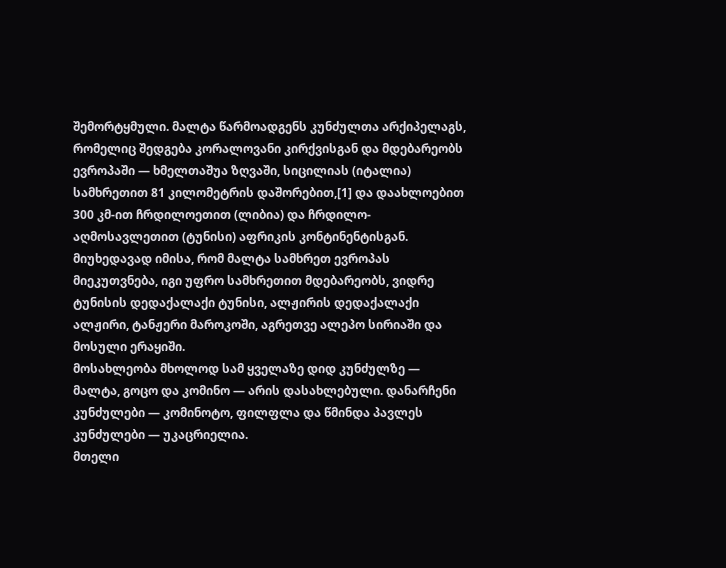შემორტყმული. მალტა წარმოადგენს კუნძულთა არქიპელაგს, რომელიც შედგება კორალოვანი კირქვისგან და მდებარეობს ევროპაში — ხმელთაშუა ზღვაში, სიცილიას (იტალია) სამხრეთით 81 კილომეტრის დაშორებით,[1] და დაახლოებით 300 კმ-ით ჩრდილოეთით (ლიბია) და ჩრდილო-აღმოსავლეთით (ტუნისი) აფრიკის კონტინენტისგან.
მიუხედავად იმისა, რომ მალტა სამხრეთ ევროპას მიეკუთვნება, იგი უფრო სამხრეთით მდებარეობს, ვიდრე ტუნისის დედაქალაქი ტუნისი, ალჟირის დედაქალაქი ალჟირი, ტანჟერი მაროკოში, აგრეთვე ალეპო სირიაში და მოსული ერაყიში.
მოსახლეობა მხოლოდ სამ ყველაზე დიდ კუნძულზე — მალტა, გოცო და კომინო — არის დასახლებული. დანარჩენი კუნძულები — კომინოტო, ფილფლა და წმინდა პავლეს კუნძულები — უკაცრიელია.
მთელი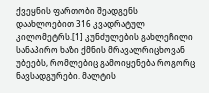ქვეყნის ფართობი შეადგენს დაახლოებით 316 კვადრატულ კილომეტრს.[1] კუნძულების გახლეჩილი სანაპირო ხაზი ქმნის მრავალრიცხოვან უბეებს, რომლებიც გამოიყენება როგორც ნავსადგურები. მალტის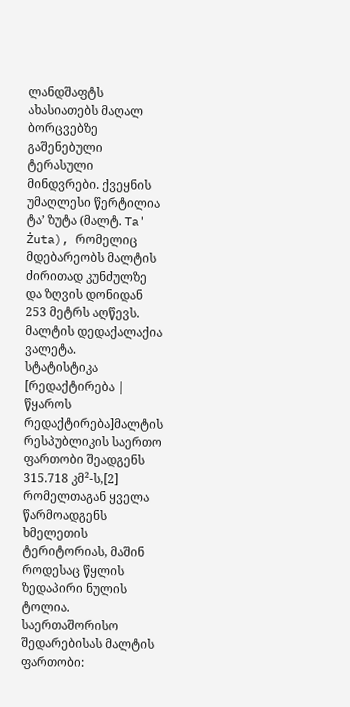ლანდშაფტს ახასიათებს მაღალ ბორცვებზე გაშენებული ტერასული მინდვრები. ქვეყნის უმაღლესი წერტილია ტა’ ზუტა (მალტ. Ta' Żuta), რომელიც მდებარეობს მალტის ძირითად კუნძულზე და ზღვის დონიდან 253 მეტრს აღწევს.
მალტის დედაქალაქია ვალეტა.
სტატისტიკა
[რედაქტირება | წყაროს რედაქტირება]მალტის რესპუბლიკის საერთო ფართობი შეადგენს 315.718 კმ²-ს,[2] რომელთაგან ყველა წარმოადგენს ხმელეთის ტერიტორიას, მაშინ როდესაც წყლის ზედაპირი ნულის ტოლია.
საერთაშორისო შედარებისას მალტის ფართობი: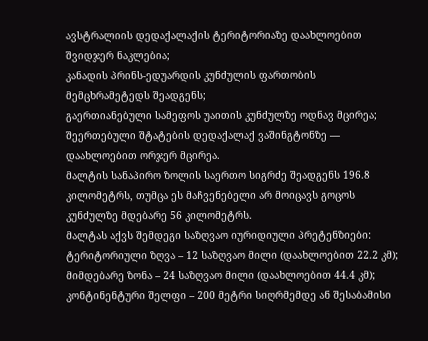ავსტრალიის დედაქალაქის ტერიტორიაზე დაახლოებით შვიდჯერ ნაკლებია;
კანადის პრინს-ედუარდის კუნძულის ფართობის მემცხრამეტედს შეადგენს;
გაერთიანებული სამეფოს უაითის კუნძულზე ოდნავ მცირეა;
შეერთებული შტატების დედაქალაქ ვაშინგტონზე — დაახლოებით ორჯერ მცირეა.
მალტის სანაპირო ზოლის საერთო სიგრძე შეადგენს 196.8 კილომეტრს, თუმცა ეს მაჩვენებელი არ მოიცავს გოცოს კუნძულზე მდებარე 56 კილომეტრს.
მალტას აქვს შემდეგი საზღვაო იურიდიული პრეტენზიები:
ტერიტორიული ზღვა – 12 საზღვაო მილი (დაახლოებით 22.2 კმ);
მიმდებარე ზონა – 24 საზღვაო მილი (დაახლოებით 44.4 კმ);
კონტინენტური შელფი – 200 მეტრი სიღრმემდე ან შესაბამისი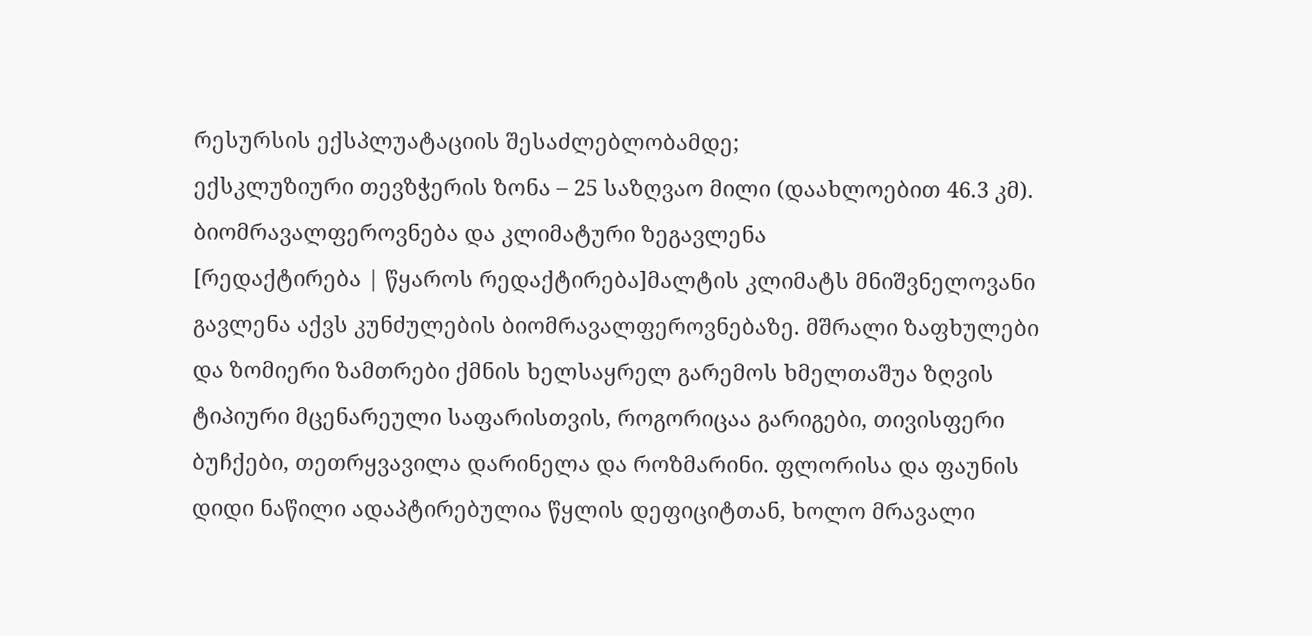რესურსის ექსპლუატაციის შესაძლებლობამდე;
ექსკლუზიური თევზჭერის ზონა – 25 საზღვაო მილი (დაახლოებით 46.3 კმ).
ბიომრავალფეროვნება და კლიმატური ზეგავლენა
[რედაქტირება | წყაროს რედაქტირება]მალტის კლიმატს მნიშვნელოვანი გავლენა აქვს კუნძულების ბიომრავალფეროვნებაზე. მშრალი ზაფხულები და ზომიერი ზამთრები ქმნის ხელსაყრელ გარემოს ხმელთაშუა ზღვის ტიპიური მცენარეული საფარისთვის, როგორიცაა გარიგები, თივისფერი ბუჩქები, თეთრყვავილა დარინელა და როზმარინი. ფლორისა და ფაუნის დიდი ნაწილი ადაპტირებულია წყლის დეფიციტთან, ხოლო მრავალი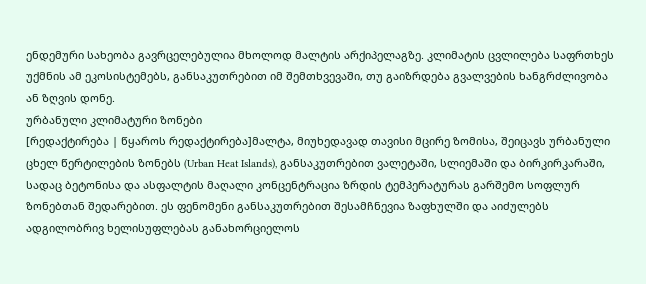ენდემური სახეობა გავრცელებულია მხოლოდ მალტის არქიპელაგზე. კლიმატის ცვლილება საფრთხეს უქმნის ამ ეკოსისტემებს, განსაკუთრებით იმ შემთხვევაში, თუ გაიზრდება გვალვების ხანგრძლივობა ან ზღვის დონე.
ურბანული კლიმატური ზონები
[რედაქტირება | წყაროს რედაქტირება]მალტა, მიუხედავად თავისი მცირე ზომისა, შეიცავს ურბანული ცხელ წერტილების ზონებს (Urban Heat Islands), განსაკუთრებით ვალეტაში, სლიემაში და ბირკირკარაში, სადაც ბეტონისა და ასფალტის მაღალი კონცენტრაცია ზრდის ტემპერატურას გარშემო სოფლურ ზონებთან შედარებით. ეს ფენომენი განსაკუთრებით შესამჩნევია ზაფხულში და აიძულებს ადგილობრივ ხელისუფლებას განახორციელოს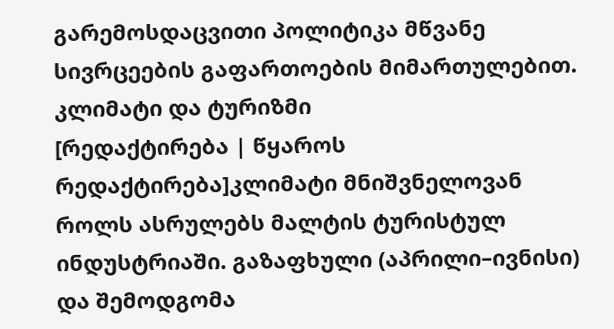გარემოსდაცვითი პოლიტიკა მწვანე სივრცეების გაფართოების მიმართულებით.
კლიმატი და ტურიზმი
[რედაქტირება | წყაროს რედაქტირება]კლიმატი მნიშვნელოვან როლს ასრულებს მალტის ტურისტულ ინდუსტრიაში. გაზაფხული (აპრილი–ივნისი) და შემოდგომა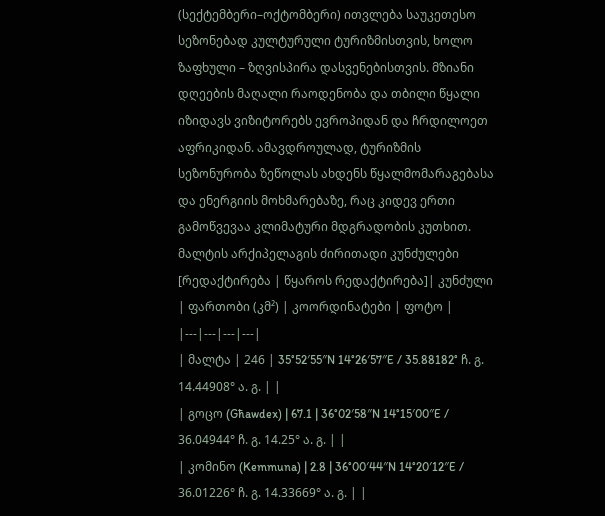(სექტემბერი–ოქტომბერი) ითვლება საუკეთესო სეზონებად კულტურული ტურიზმისთვის, ხოლო ზაფხული – ზღვისპირა დასვენებისთვის. მზიანი დღეების მაღალი რაოდენობა და თბილი წყალი იზიდავს ვიზიტორებს ევროპიდან და ჩრდილოეთ აფრიკიდან. ამავდროულად, ტურიზმის სეზონურობა ზეწოლას ახდენს წყალმომარაგებასა და ენერგიის მოხმარებაზე, რაც კიდევ ერთი გამოწვევაა კლიმატური მდგრადობის კუთხით.
მალტის არქიპელაგის ძირითადი კუნძულები
[რედაქტირება | წყაროს რედაქტირება]| კუნძული | ფართობი (კმ²) | კოორდინატები | ფოტო |
|---|---|---|---|
| მალტა | 246 | 35°52′55″N 14°26′57″E / 35.88182° ჩ. გ. 14.44908° ა. გ. | |
| გოცო (Għawdex) | 67.1 | 36°02′58″N 14°15′00″E / 36.04944° ჩ. გ. 14.25° ა. გ. | |
| კომინო (Kemmuna) | 2.8 | 36°00′44″N 14°20′12″E / 36.01226° ჩ. გ. 14.33669° ა. გ. | |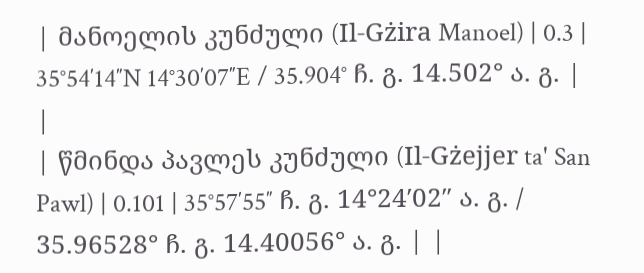| მანოელის კუნძული (Il-Gżira Manoel) | 0.3 | 35°54′14″N 14°30′07″E / 35.904° ჩ. გ. 14.502° ა. გ. | |
| წმინდა პავლეს კუნძული (Il-Gżejjer ta' San Pawl) | 0.101 | 35°57′55″ ჩ. გ. 14°24′02″ ა. გ. / 35.96528° ჩ. გ. 14.40056° ა. გ. | |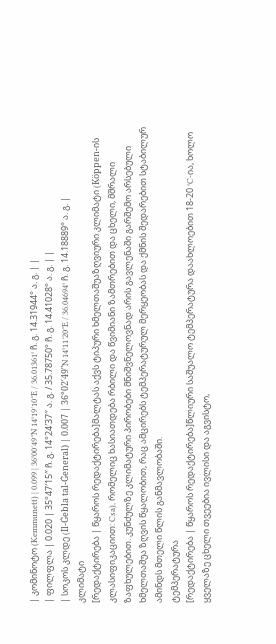| კომინოტო (Kemmunett) | 0.099 | 36°00′49″N 14°19′10″E / 36.01361° ჩ. გ. 14.31944° ა. გ. | |
| ფილფლა | 0.020 | 35°47′15″ ჩ. გ. 14°24′37″ ა. გ. / 35.78750° ჩ. გ. 14.41028° ა. გ. | |
| სოკოს კლდე (Il-Ġebla tal-Ġeneral) | 0.007 | 36°02′49″N 14°11′20″E / 36.04694° ჩ. გ. 14.18889° ა. გ. |
კლიმატი
[რედაქტირება | წყაროს რედაქტირება]მალტას აქვს ტიპური ხმელთაშუაზღვიური კლიმატი (Köppen-ის კლასიფიკაციით: Csa), რომელიც ხასიათდება რბილი და წვიმიანი ზამთრებით და ცხელი, მშრალი ზაფხულებით. კუნძულზე კლიმატური პირობები მნიშვნელოვნად არის გავლენაში გარშემო არსებული ხმელთაშუა ზღვის წყალობით, რაც ამცირებს ტემპერატურულ მერყეობას და ქმნის შედარებით სტაბილურ ამინდს მთელი წლის განმავლობაში.
ტემპერატურა
[რედაქტირება | წყაროს რედაქტირება]წლიური საშუალო ტემპერატურა დაახლოებით 18-20 °C-ია, ხოლო ყველაზე ცხელი თვეებია ივლისი და აგვისტო,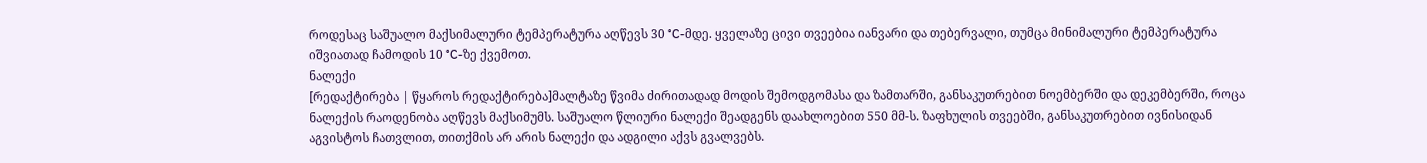როდესაც საშუალო მაქსიმალური ტემპერატურა აღწევს 30 °C-მდე. ყველაზე ცივი თვეებია იანვარი და თებერვალი, თუმცა მინიმალური ტემპერატურა იშვიათად ჩამოდის 10 °C-ზე ქვემოთ.
ნალექი
[რედაქტირება | წყაროს რედაქტირება]მალტაზე წვიმა ძირითადად მოდის შემოდგომასა და ზამთარში, განსაკუთრებით ნოემბერში და დეკემბერში, როცა ნალექის რაოდენობა აღწევს მაქსიმუმს. საშუალო წლიური ნალექი შეადგენს დაახლოებით 550 მმ-ს. ზაფხულის თვეებში, განსაკუთრებით ივნისიდან აგვისტოს ჩათვლით, თითქმის არ არის ნალექი და ადგილი აქვს გვალვებს.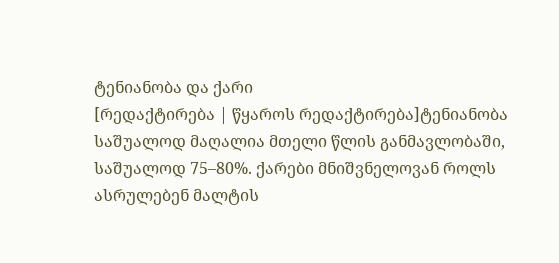ტენიანობა და ქარი
[რედაქტირება | წყაროს რედაქტირება]ტენიანობა საშუალოდ მაღალია მთელი წლის განმავლობაში, საშუალოდ 75–80%. ქარები მნიშვნელოვან როლს ასრულებენ მალტის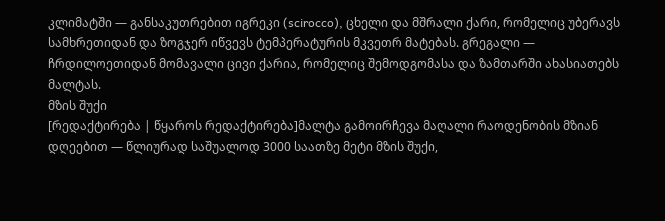კლიმატში — განსაკუთრებით იგრეკი (scirocco), ცხელი და მშრალი ქარი, რომელიც უბერავს სამხრეთიდან და ზოგჯერ იწვევს ტემპერატურის მკვეთრ მატებას. გრეგალი — ჩრდილოეთიდან მომავალი ცივი ქარია, რომელიც შემოდგომასა და ზამთარში ახასიათებს მალტას.
მზის შუქი
[რედაქტირება | წყაროს რედაქტირება]მალტა გამოირჩევა მაღალი რაოდენობის მზიან დღეებით — წლიურად საშუალოდ 3000 საათზე მეტი მზის შუქი,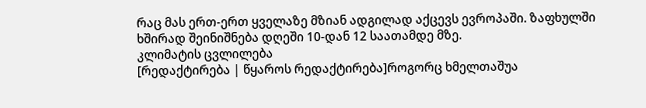რაც მას ერთ-ერთ ყველაზე მზიან ადგილად აქცევს ევროპაში. ზაფხულში ხშირად შეინიშნება დღეში 10-დან 12 საათამდე მზე.
კლიმატის ცვლილება
[რედაქტირება | წყაროს რედაქტირება]როგორც ხმელთაშუა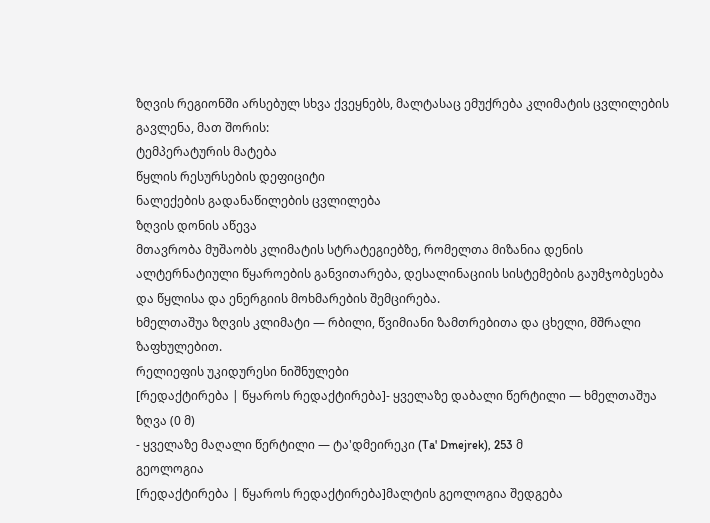ზღვის რეგიონში არსებულ სხვა ქვეყნებს, მალტასაც ემუქრება კლიმატის ცვლილების გავლენა, მათ შორის:
ტემპერატურის მატება
წყლის რესურსების დეფიციტი
ნალექების გადანაწილების ცვლილება
ზღვის დონის აწევა
მთავრობა მუშაობს კლიმატის სტრატეგიებზე, რომელთა მიზანია დენის ალტერნატიული წყაროების განვითარება, დესალინაციის სისტემების გაუმჯობესება და წყლისა და ენერგიის მოხმარების შემცირება.
ხმელთაშუა ზღვის კლიმატი — რბილი, წვიმიანი ზამთრებითა და ცხელი, მშრალი ზაფხულებით.
რელიეფის უკიდურესი ნიშნულები
[რედაქტირება | წყაროს რედაქტირება]- ყველაზე დაბალი წერტილი — ხმელთაშუა ზღვა (0 მ)
- ყველაზე მაღალი წერტილი — ტა'დმეირეკი (Ta' Dmejrek), 253 მ
გეოლოგია
[რედაქტირება | წყაროს რედაქტირება]მალტის გეოლოგია შედგება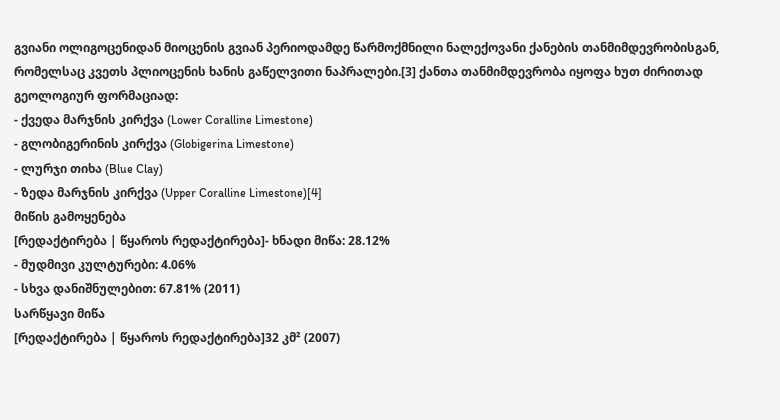გვიანი ოლიგოცენიდან მიოცენის გვიან პერიოდამდე წარმოქმნილი ნალექოვანი ქანების თანმიმდევრობისგან, რომელსაც კვეთს პლიოცენის ხანის გაწელვითი ნაპრალები.[3] ქანთა თანმიმდევრობა იყოფა ხუთ ძირითად გეოლოგიურ ფორმაციად:
- ქვედა მარჯნის კირქვა (Lower Coralline Limestone)
- გლობიგერინის კირქვა (Globigerina Limestone)
- ლურჯი თიხა (Blue Clay)
- ზედა მარჯნის კირქვა (Upper Coralline Limestone)[4]
მიწის გამოყენება
[რედაქტირება | წყაროს რედაქტირება]- ხნადი მიწა: 28.12%
- მუდმივი კულტურები: 4.06%
- სხვა დანიშნულებით: 67.81% (2011)
სარწყავი მიწა
[რედაქტირება | წყაროს რედაქტირება]32 კმ² (2007)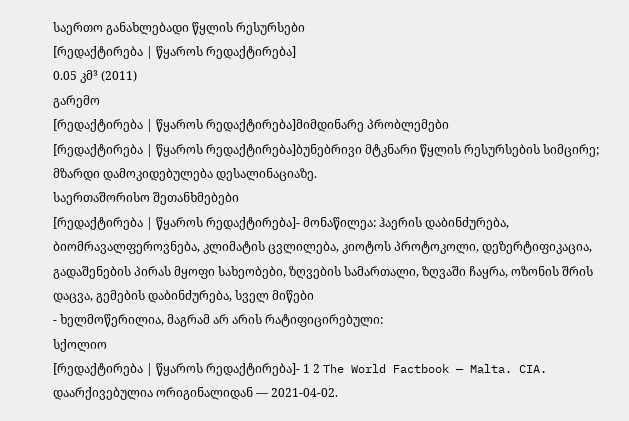საერთო განახლებადი წყლის რესურსები
[რედაქტირება | წყაროს რედაქტირება]
0.05 კმ³ (2011)
გარემო
[რედაქტირება | წყაროს რედაქტირება]მიმდინარე პრობლემები
[რედაქტირება | წყაროს რედაქტირება]ბუნებრივი მტკნარი წყლის რესურსების სიმცირე; მზარდი დამოკიდებულება დესალინაციაზე.
საერთაშორისო შეთანხმებები
[რედაქტირება | წყაროს რედაქტირება]- მონაწილეა: ჰაერის დაბინძურება, ბიომრავალფეროვნება, კლიმატის ცვლილება, კიოტოს პროტოკოლი, დეზერტიფიკაცია, გადაშენების პირას მყოფი სახეობები, ზღვების სამართალი, ზღვაში ჩაყრა, ოზონის შრის დაცვა, გემების დაბინძურება, სველ მიწები
- ხელმოწერილია, მაგრამ არ არის რატიფიცირებული:
სქოლიო
[რედაქტირება | წყაროს რედაქტირება]- 1 2 The World Factbook — Malta. CIA. დაარქივებულია ორიგინალიდან — 2021-04-02.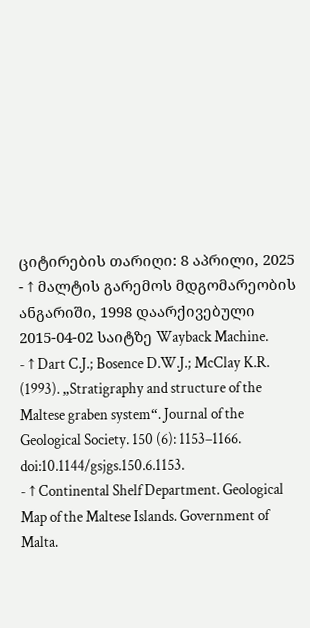ციტირების თარიღი: 8 აპრილი, 2025
- ↑ მალტის გარემოს მდგომარეობის ანგარიში, 1998 დაარქივებული 2015-04-02 საიტზე Wayback Machine.
- ↑ Dart C.J.; Bosence D.W.J.; McClay K.R. (1993). „Stratigraphy and structure of the Maltese graben system“. Journal of the Geological Society. 150 (6): 1153–1166. doi:10.1144/gsjgs.150.6.1153.
- ↑ Continental Shelf Department. Geological Map of the Maltese Islands. Government of Malta.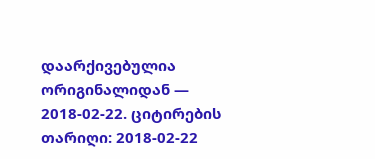დაარქივებულია ორიგინალიდან — 2018-02-22. ციტირების თარიღი: 2018-02-22